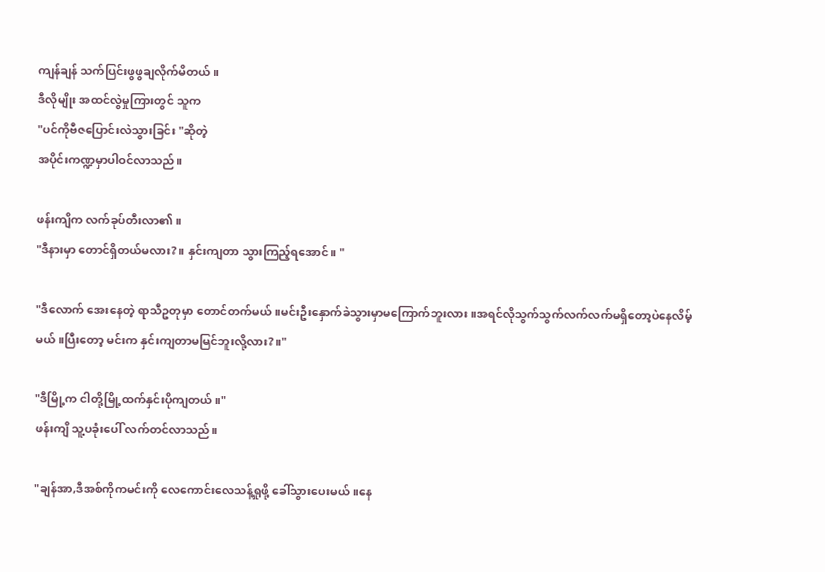ကျန်ချန် သက်ပြင်းဖွဖွချလိုက်မိတယ်။
ဒီလိုမျိုး အထင်လွဲမှုကြားတွင် သူက
"ပင်ကိုဗီဇပြောင်းလဲသွားခြင်း "ဆိုတဲ့
အပိုင်းကဏ္ဍမှာပါဝင်လာသည်။

ဖန်းကျိက လက်ခုပ်တီးလာ၏။
"ဒီနားမှာ တောင်ရှိတယ်မလား?။ နှင်းကျတာ သွားကြည့်ရအောင်။ "

"ဒီလောက် အေးနေတဲ့ ရာသီဥတုမှာ တောင်တက်မယ်။မင်းဦးနှောက်ခဲသွားမှာမကြောက်ဘူးလား။အရင်လိုသွက်သွက်လက်လက်မရှိတော့ပဲနေလိမ့်မယ်။ပြီးတော့ မင်းက နှင်းကျတာမမြင်ဘူးလို့လား?။"

"ဒီမြို့က ငါတို့မြို့ထက်နှင်းပိုကျတယ်။"
ဖန်းကျိ သူ့ပခုံးပေါ် လက်တင်လာသည်။

"ချန်အာ,ဒီအစ်ကိုကမင်းကို လေကောင်းလေသန့်ရှုဖို့ ခေါ်သွားပေးမယ်။နေ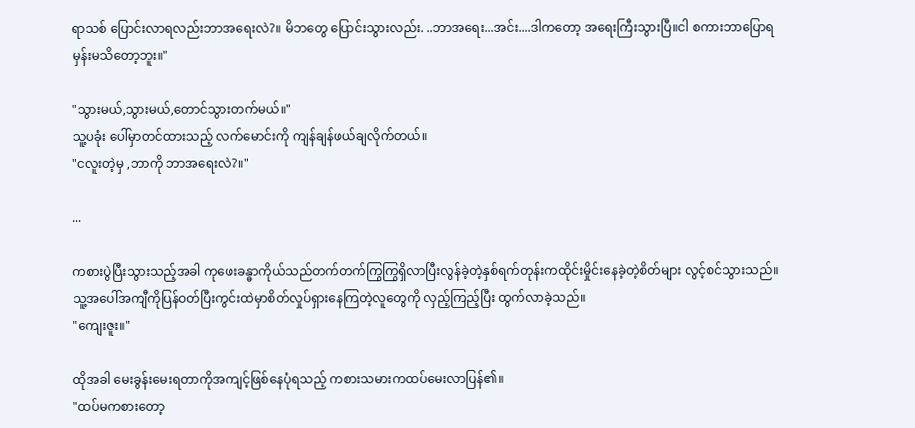ရာသစ် ပြောင်းလာရလည်းဘာအရေးလဲ?။ မိဘတွေ ပြောင်းသွားလည်း. ..ဘာအရေး...အင်း....ဒါကတော့ အရေးကြီးသွားပြီ။ငါ စကားဘာပြောရမှန်းမသိတော့ဘူး။"

"သွားမယ်,သွားမယ်,တောင်သွားတက်မယ်။"
သူ့ပခုံး ပေါ်မှာတင်ထားသည့် လက်မောင်းကို ကျန်ချန်ဖယ်ချလိုက်တယ်။
"ငလူးတဲ့မှ ,ဘာကို ဘာအရေးလဲ?။"

...

ကစားပွဲပြီးသွားသည့်အခါ ကုဖေးခန္ဓာကိုယ်သည်တက်တက်ကြွကြွရှိလာပြီးလွန်ခဲ့တဲ့နှစ်ရက်တုန်းကထိုင်းမှိုင်းနေခဲ့တဲ့စိတ်များ လွင့်စင်သွားသည်။သူ့အပေါ်အကျီကိုပြန်ဝတ်ပြီးကွင်းထဲမှာစိတ်လှုပ်ရှားနေကြတဲ့လူတွေကို လှည့်ကြည့်ပြီး ထွက်လာခဲ့သည်။
"ကျေးဇူး။"

ထိုအခါ မေးခွန်းမေးရတာကိုအကျင့်ဖြစ်နေပုံရသည့် ကစားသမားကထပ်မေးလာပြန်၏။
"ထပ်မကစားတော့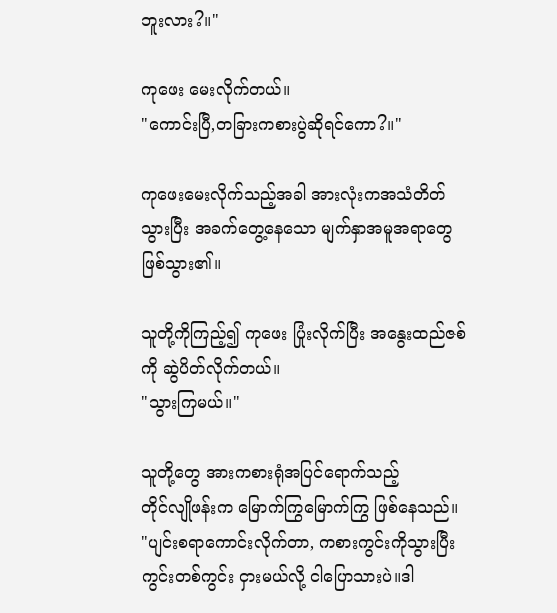ဘူးလား?။"

ကုဖေး မေးလိုက်တယ်။
"ကောင်းပြီ,တခြားကစားပွဲဆိုရင်ကော?။"

ကုဖေးမေးလိုက်သည့်အခါ အားလုံးကအသံတိတ်သွားပြီး အခက်တွေ့နေသော မျက်နှာအမူအရာတွေဖြစ်သွား၏။

သူတို့ကိုကြည့်၍ ကုဖေး ပြုံးလိုက်ပြီး အနွေးထည်ဇစ်ကို ဆွဲပိတ်လိုက်တယ်။
"သွားကြမယ်။"

သူတို့တွေ အားကစားရုံအပြင်ရောက်သည့်
တိုင်လျိုဖန်းက မြောက်ကြွမြောက်ကြွ ဖြစ်နေသည်။
"ပျင်းစရာကောင်းလိုက်တာ, ကစားကွင်းကိုသွားပြီး ကွင်းတစ်ကွင်း ငှားမယ်လို့ ငါပြောသားပဲ။ဒါ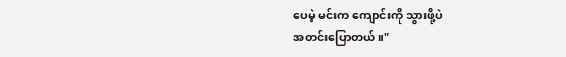ပေမဲ့ မင်းက ကျောင်းကို သွားဖို့ပဲ
အတင်းပြောတယ်။"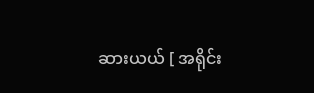ဆားယယ် [ အရိုင်း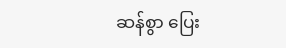ဆန်စွာ ပြေး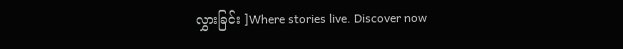လွှားခြင်း ]Where stories live. Discover now